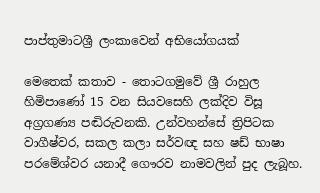පාප්තුමාටශ්‍රී ලංකාවෙන් අභියෝගයක්‌

මෙතෙක්‌ කතාව - තොටගමුවේ ශ්‍රී රාහුල හිමිපාණෝ 15 වන සියවසෙහි ලක්‌දිව විසූ අග්‍රගණ්‍ය පඬිරුවනකි. උන්වහන්සේ ත්‍රිපිටක වාගීෂ්වර, සකල කලා සර්වඥ සහ ෂඩ් භාෂා පරමේශ්වර යනාදී ගෞරව නාමවලින් පුද ලැබූහ.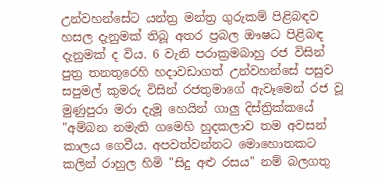උන්වහන්සේට යන්ත්‍ර මන්ත්‍ර ගුරුකම් පිළිබඳව හසල දැනුමක්‌ තිබූ අතර ප්‍රබල ඖෂධ පිළිබඳ දැනුමක්‌ ද විය. 6 වැනි පරාක්‍රමබාහු රජ විසින් පුත්‍ර තනතුරෙහි හදාවඩාගත් උන්වහන්සේ පසුව සපුමල් කුමරු විසින් රජතුමාගේ ඇවෑමෙන් රජ වූ මුණුපුරා මරා දැමූ හෙයින් ගාලු දිස්‌ත්‍රික්‌කයේ "අම්බන නමැති ගමෙහි හුදකලාව තම අවසන් කාලය ගෙවීය. අපවත්වන්නට මොහොතකට කලින් රාහුල හිමි "සිදු අළු රසය" නම් බලගතු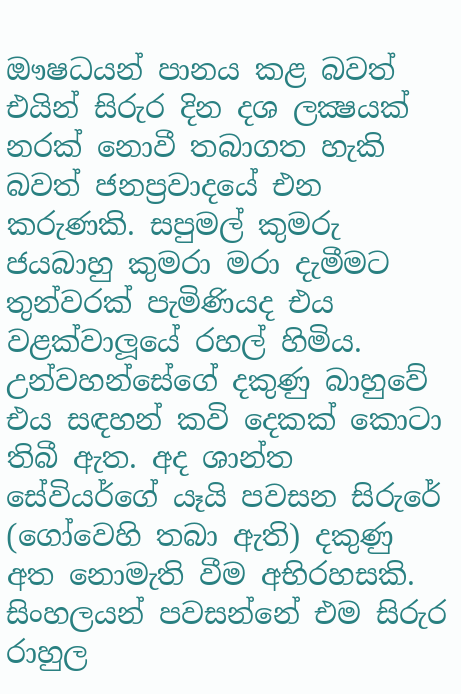ඖෂධයන් පානය කළ බවත් එයින් සිරුර දින දශ ලක්‍ෂයක්‌ නරක්‌ නොවී තබාගත හැකි බවත් ජනප්‍රවාදයේ එන කරුණකි. සපුමල් කුමරු ජයබාහු කුමරා මරා දැමීමට තුන්වරක්‌ පැමිණියද එය වළක්‌වාලූයේ රහල් හිමිය. උන්වහන්සේගේ දකුණු බාහුවේ එය සඳහන් කවි දෙකක්‌ කොටා තිබී ඇත. අද ශාන්ත සේවියර්ගේ යෑයි පවසන සිරුරේ (ගෝවෙහි තබා ඇති) දකුණු අත නොමැති වීම අභිරහසකි. සිංහලයන් පවසන්නේ එම සිරුර රාහුල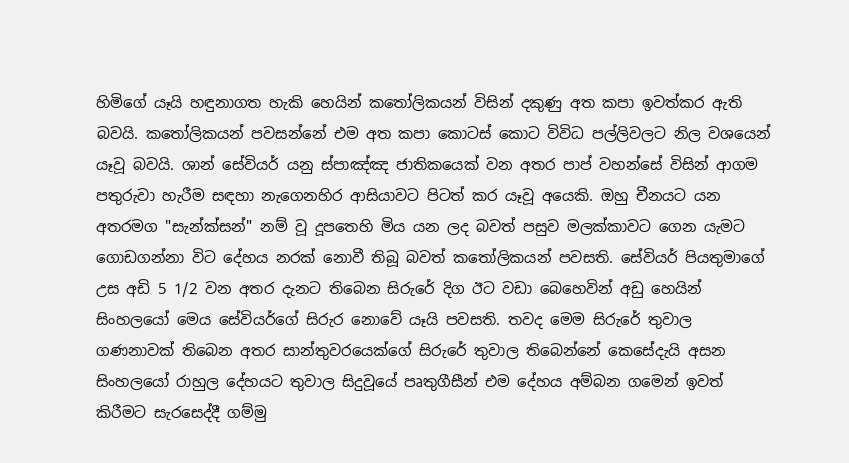හිමිගේ යෑයි හඳුනාගත හැකි හෙයින් කතෝලිකයන් විසින් දකුණු අත කපා ඉවත්කර ඇති බවයි. කතෝලිකයන් පවසන්නේ එම අත කපා කොටස්‌ කොට විවිධ පල්ලිවලට නිල වශයෙන් යෑවූ බවයි. ශාන් සේවියර් යනු ස්‌පාඤ්ඤ ජාතිකයෙක්‌ වන අතර පාප් වහන්සේ විසින් ආගම පතුරුවා හැරීම සඳහා නැගෙනහිර ආසියාවට පිටත් කර යෑවූ අයෙකි. ඔහු චීනයට යන අතරමග "සැන්ක්‌සන්" නම් වූ දූපතෙහි මිය යන ලද බවත් පසුව මලක්‌කාවට ගෙන යැමට ගොඩගන්නා විට දේහය නරක්‌ නොවී තිබූ බවත් කතෝලිකයන් පවසති. සේවියර් පියතුමාගේ උස අඩි 5 1/2 වන අතර දැනට තිබෙන සිරුරේ දිග ඊට වඩා බෙහෙවින් අඩු හෙයින් සිංහලයෝ මෙය සේවියර්ගේ සිරුර නොවේ යෑයි පවසති. තවද මෙම සිරුරේ තුවාල ගණනාවක්‌ තිබෙන අතර සාන්තුවරයෙක්‌ගේ සිරුරේ තුවාල තිබෙන්නේ කෙසේදැයි අසන සිංහලයෝ රාහුල දේහයට තුවාල සිදුවූයේ පෘතුගීසීන් එම දේහය අම්බන ගමෙන් ඉවත් කිරීමට සැරසෙද්දී ගම්මු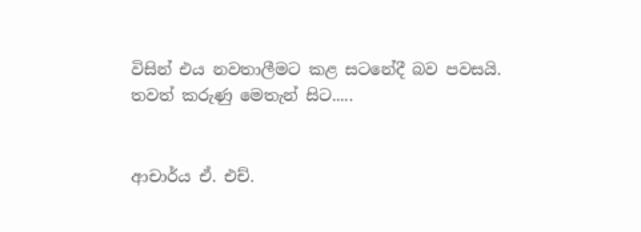විසින් එය නවතාලීමට කළ සටනේදී බව පවසයි. තවත් කරුණු මෙතැන් සිට.....


ආචාර්ය ඒ. එච්.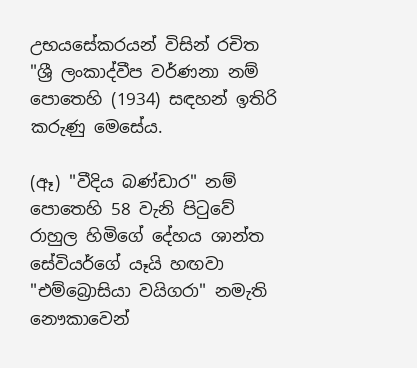උභයසේකරයන් විසින් රචිත "ශ්‍රී ලංකාද්වීප වර්ණනා නම් පොතෙහි (1934) සඳහන් ඉතිරි කරුණු මෙසේය.

(ඈ) "වීදිය බණ්‌ඩාර" නම් පොතෙහි 58 වැනි පිටුවේ රාහුල හිමිගේ දේහය ශාන්ත සේවියර්ගේ යෑයි හඟවා "එම්බ්‍රොසියා වයිගරා" නමැති නෞකාවෙන්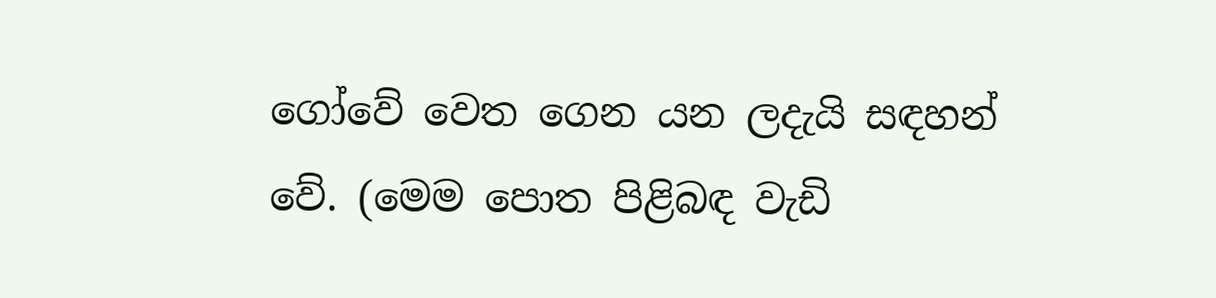ගෝවේ වෙත ගෙන යන ලදැයි සඳහන් වේ. (මෙම පොත පිළිබඳ වැඩි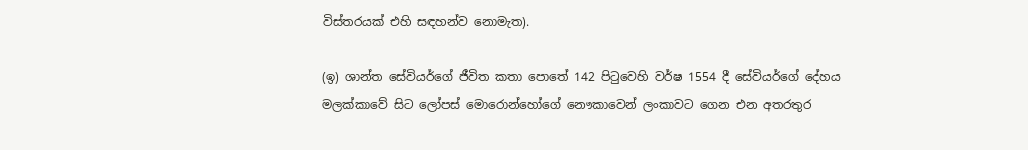විස්‌තරයක්‌ එහි සඳහන්ව නොමැත).

(ඉ) ශාන්ත සේවියර්ගේ ජීවිත කතා පොතේ 142 පිටුවෙහි වර්ෂ 1554 දී සේවියර්ගේ දේහය මලක්‌කාවේ සිට ලෝපස්‌ මොරොන්හෝගේ නෞකාවෙන් ලංකාවට ගෙන එන අතරතුර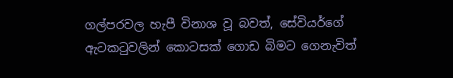ගල්පරවල හැපී විනාශ වූ බවත්, සේවියර්ගේ ඇටකටුවලින් කොටසක්‌ ගොඩ බිමට ගෙනැවිත්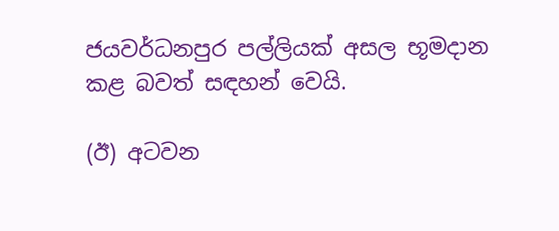ජයවර්ධනපුර පල්ලියක්‌ අසල භූමදාන කළ බවත් සඳහන් වෙයි.

(ඊ) අටවන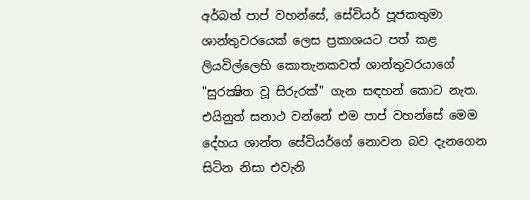අර්බත් පාප් වහන්සේ, සේවියර් පූජකතුමා ශාන්තුවරයෙක්‌ ලෙස ප්‍රකාශයට පත් කළ ලියවිල්ලෙහි කොතැනකවත් ශාන්තුවරයාගේ "සුරක්‍ෂිත වූ සිරුරක්‌" ගැන සඳහන් කොට නැත. එයිනුත් සනාථ වන්නේ එම පාප් වහන්සේ මෙම දේහය ශාන්ත සේවියර්ගේ නොවන බව දැනගෙන සිටින නිසා එවැනි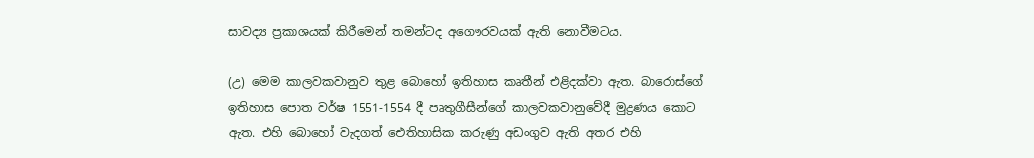සාවද්‍ය ප්‍රකාශයක්‌ කිරීමෙන් තමන්ටද අගෞරවයක්‌ ඇති නොවීමටය.

(උ) මෙම කාලවකවානුව තුළ බොහෝ ඉතිහාස කෘතීන් එළිදක්‌වා ඇත. බාරොස්‌ගේ ඉතිහාස පොත වර්ෂ 1551-1554 දී පෘතුගීසීන්ගේ කාලවකවානුවේදී මුද්‍රණය කොට ඇත. එහි බොහෝ වැදගත් ඓතිහාසික කරුණු අඩංගුව ඇති අතර එහි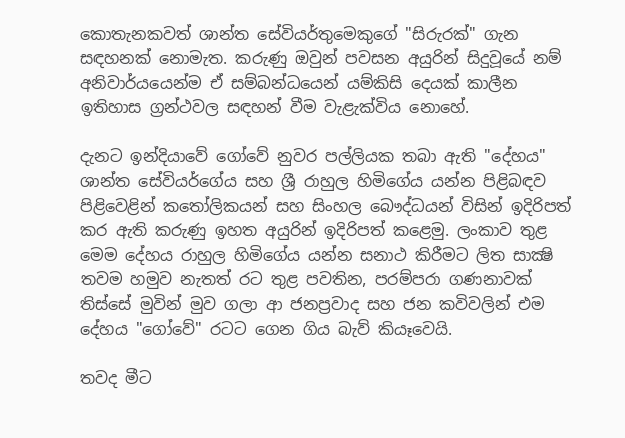කොතැනකවත් ශාන්ත සේවියර්තුමෙකුගේ "සිරුරක්‌" ගැන සඳහනක්‌ නොමැත. කරුණු ඔවුන් පවසන අයුරින් සිදුවූයේ නම් අනිවාර්යයෙන්ම ඒ සම්බන්ධයෙන් යම්කිසි දෙයක්‌ කාලීන ඉතිහාස ග්‍රන්ථවල සඳහන් වීම වැළැක්‌විය නොහේ.

දැනට ඉන්දියාවේ ගෝවේ නුවර පල්ලියක තබා ඇති "දේහය" ශාන්ත සේවියර්ගේය සහ ශ්‍රී රාහුල හිමිගේය යන්න පිළිබඳව පිළිවෙළින් කතෝලිකයන් සහ සිංහල බෞද්ධයන් විසින් ඉදිරිපත් කර ඇති කරුණු ඉහත අයුරින් ඉදිරිපත් කළෙමු. ලංකාව තුළ මෙම දේහය රාහුල හිමිගේය යන්න සනාථ කිරීමට ලිත සාක්‍ෂි තවම හමුව නැතත් රට තුළ පවතින, පරම්පරා ගණනාවක්‌ තිස්‌සේ මුවින් මුව ගලා ආ ජනප්‍රවාද සහ ජන කවිවලින් එම දේහය "ගෝවේ" රටට ගෙන ගිය බැව් කියෑවෙයි.

තවද මීට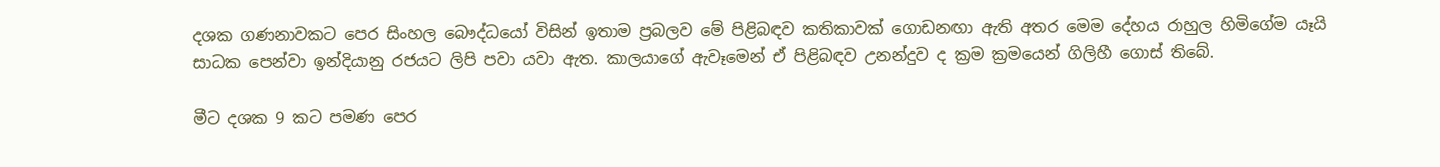දශක ගණනාවකට පෙර සිංහල බෞද්ධයෝ විසින් ඉතාම ප්‍රබලව මේ පිළිබඳව කතිකාවක්‌ ගොඩනඟා ඇති අතර මෙම දේහය රාහුල හිමිගේම යෑයි සාධක පෙන්වා ඉන්දියානු රජයට ලිපි පවා යවා ඇත. කාලයාගේ ඇවෑමෙන් ඒ පිළිබඳව උනන්දුව ද ක්‍රම ක්‍රමයෙන් ගිලිහී ගොස්‌ තිබේ.

මීට දශක 9 කට පමණ පෙර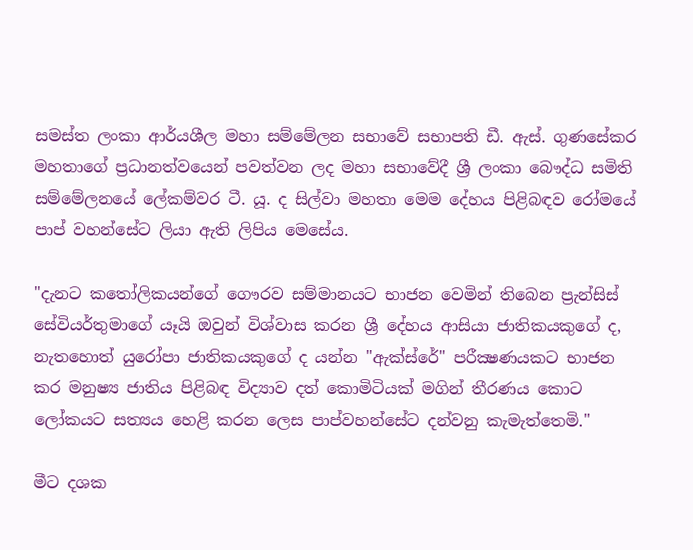සමස්‌ත ලංකා ආර්යශීල මහා සම්මේලන සභාවේ සභාපති ඩී. ඇස්‌. ගුණසේකර මහතාගේ ප්‍රධානත්වයෙන් පවත්වන ලද මහා සභාවේදී ශ්‍රී ලංකා බෞද්ධ සමිති සම්මේලනයේ ලේකම්වර ටී. යූ. ද සිල්වා මහතා මෙම දේහය පිළිබඳව රෝමයේ පාප් වහන්සේට ලියා ඇති ලිපිය මෙසේය.

"දැනට කතෝලිකයන්ගේ ගෞරව සම්මානයට භාජන වෙමින් තිබෙන ප්‍රැන්සිස්‌ සේවියර්තුමාගේ යෑයි ඔවුන් විශ්වාස කරන ශ්‍රී දේහය ආසියා ජාතිකයකුගේ ද, නැතහොත් යුරෝපා ජාතිකයකුගේ ද යන්න "ඇක්‌ස්‌රේ" පරීක්‍ෂණයකට භාජන කර මනුෂ්‍ය ජාතිය පිළිබඳ විද්‍යාව දත් කොමිටියක්‌ මගින් තීරණය කොට ලෝකයට සත්‍යය හෙළි කරන ලෙස පාප්වහන්සේට දන්වනු කැමැත්තෙමි."

මීට දශක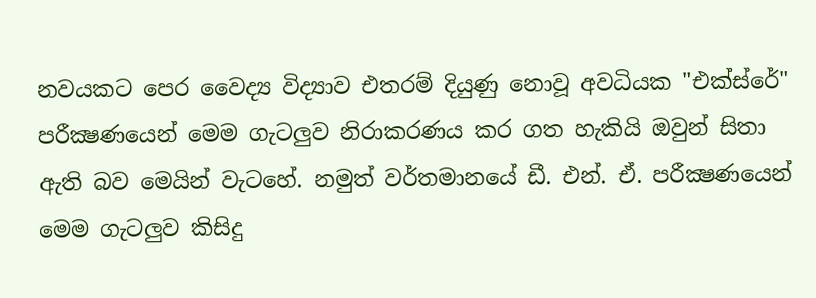නවයකට පෙර වෛද්‍ය විද්‍යාව එතරම් දියුණු නොවූ අවධියක "එක්‌ස්‌රේ" පරීක්‍ෂණයෙන් මෙම ගැටලුව නිරාකරණය කර ගත හැකියි ඔවුන් සිතා ඇති බව මෙයින් වැටහේ. නමුත් වර්තමානයේ ඩී. එන්. ඒ. පරීක්‍ෂණයෙන් මෙම ගැටලුව කිසිදු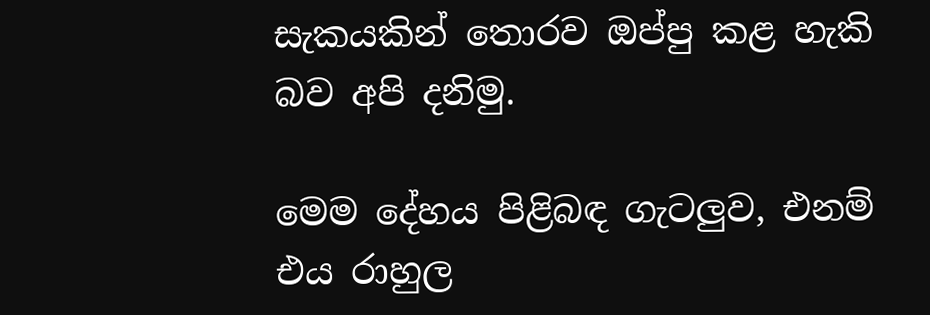සැකයකින් තොරව ඔප්පු කළ හැකි බව අපි දනිමු.

මෙම දේහය පිළිබඳ ගැටලුව, එනම් එය රාහුල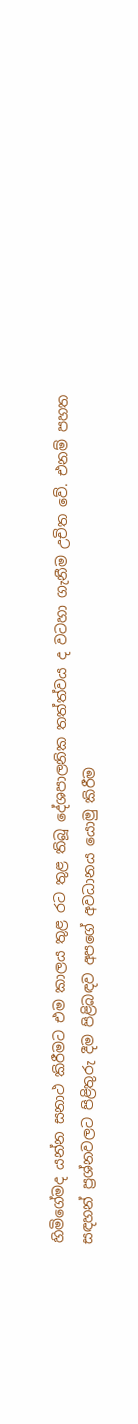හිමිගේමද යන්න සනාථ කිරීමට එම කාලය තුළ රට තුළ තිබූ දේශපාලනික තත්ත්වය ද වටහා ගැනීම උචිත වේ. එනම් පහත සඳහන් ප්‍රශ්නවලට පිළිතුරු දීම පිළිබඳව අපගේ අවධානය යොමු කිරීම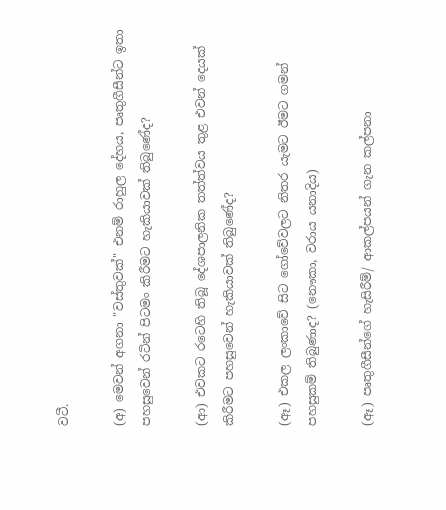වටී.

(අ) මෙවන් අගනා "වස්‌තුවක්‌" එනම් රාහුල දේහය, පෘතුගීසීන්ට ඉතා පහසුවෙන් රටින් පිටමං කිරීමට හැකියාවක්‌ තිබුණේද?

(ආ) එවකට රටෙහි තිබූ දේශපාලනික තත්ත්වය තුළ එවන් දෙයක්‌ කිරීමට පහසුවෙන් හැකියාවක්‌ තිබුණේද?

(ඈ) එකල ලංකාවේ සිට ගෝවේවලට නිතර යැමට ඊමට ගමන් පහසුකම් තිබුණාද? (නෞකා, වරාය යනාදිය)

(ඈ) පෘතුගීසීන්ගේ හැසිරීම්/ ආකල්පයන් ගැන කල්පනා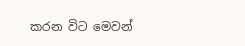කරන විට මෙවන්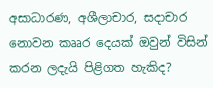අසාධාරණ, අශීලාචාර, සදාචාර නොවන කෲර දෙයක්‌ ඔවුන් විසින් කරන ලදැයි පිළිගත හැකිද?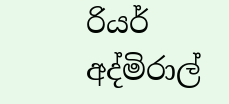රියර් අද්මිරාල්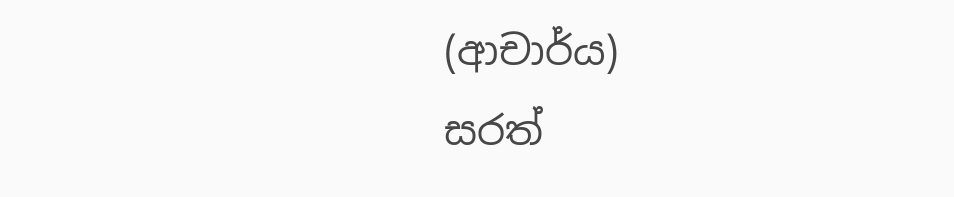(ආචාර්ය)
සරත්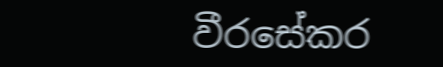වීරසේකර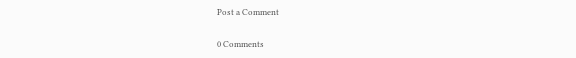Post a Comment

0 Comments